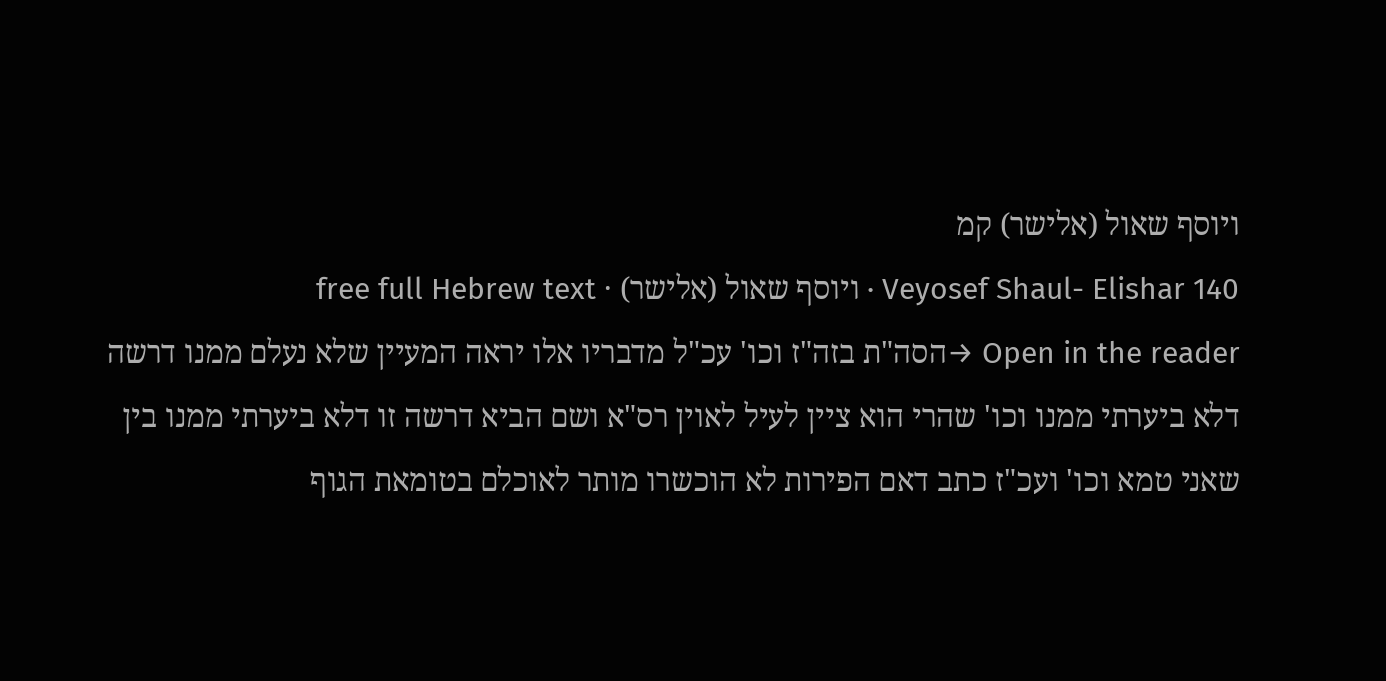ויוסף שאול (אלישר) קמ
Veyosef Shaul- Elishar 140 · ויוסף שאול (אלישר) · free full Hebrew text
Open in the reader →הסה"ת בזה"ז וכו' עכ"ל מדבריו אלו יראה המעיין שלא נעלם ממנו דרשה דלא ביערתי ממנו וכו' שהרי הוא ציין לעיל לאוין רס"א ושם הביא דרשה זו דלא ביערתי ממנו בין שאני טמא וכו' ועכ"ז כתב דאם הפירות לא הוכשרו מותר לאוכלם בטומאת הגוף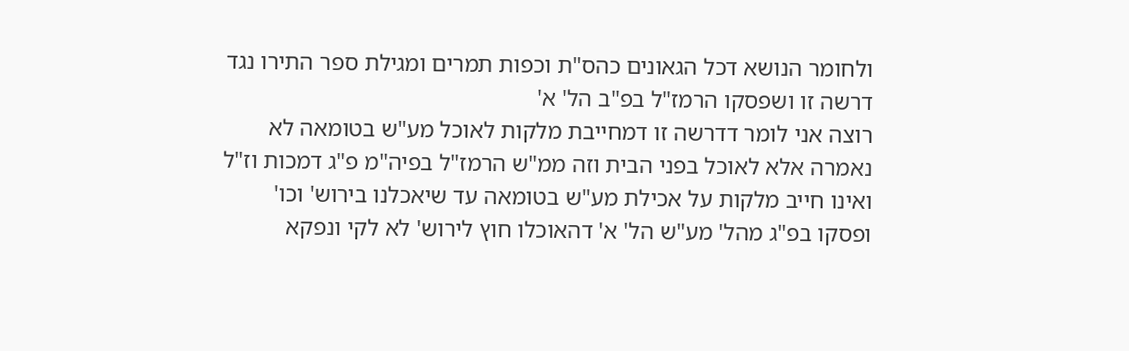ולחומר הנושא דכל הגאונים כהס"ת וכפות תמרים ומגילת ספר התירו נגד דרשה זו ושפסקו הרמז"ל בפ"ב הל' א'
רוצה אני לומר דדרשה זו דמחייבת מלקות לאוכל מע"ש בטומאה לא נאמרה אלא לאוכל בפני הבית וזה ממ"ש הרמז"ל בפיה"מ פ"ג דמכות וז"ל ואינו חייב מלקות על אכילת מע"ש בטומאה עד שיאכלנו בירוש' וכו' ופסקו בפ"ג מהל' מע"ש הל' א' דהאוכלו חוץ לירוש' לא לקי ונפקא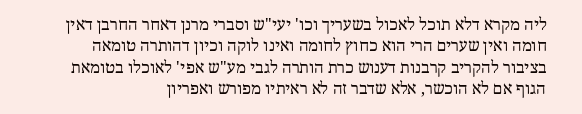ליה מקרא דלא תוכל לאכול בשעריך וכו' יעי"ש וסברי מרנן דאחר החרבן דאין חומה ואין שערים הרי הוא כחוץ לחומה ואינו לוקה וכיון דהותרה טומאה בציבור להקריב קרבנות דענוש כרת הותרה לגבי מע"ש אפי' לאוכלו בטומאת הגוף אם לא הוכשר, אלא שדבר זה לא ראיתיו מפורש ואפריון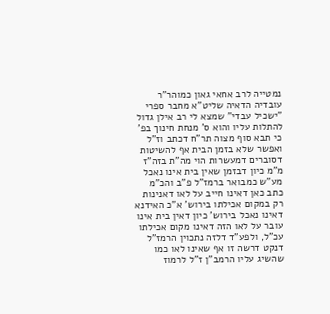נמטייה לרב אחאי גאון כמוהר"ר עובדיה הדאיה שליט"א מחבר ספרי "ישכיל עבדי" שמצא לי רב אילן גדול להתלות עליו והוא ס' מנחת חינוך בפ' כי תבא סוף מצוה תר"ח דכתב וז"ל ואפשר שלא בזמן הבית אף להשיטות דסוברים דמעשרות הוי מה"ת בזה"ז מ"מ כיון דבזמן שאין בית אינו נאכל מע"ש כמבואר ברמז"ל פ"ב והכ"מ כתב כאן דאינו חייב על לאו דאנינות רק במקום אכילתו בירוש' א"כ האידנא דאינו נאכל בירוש' כיון דאין בית אינו עובר על לאו הזה דאינו מקום אכילתו עכ"ל, ולפע"ד דלזה נתכוין הרמז"ל דנקט דרשה זו אף שאינו לאו כמו שהשיג עליו הרמב"ן ז"ל לרמוז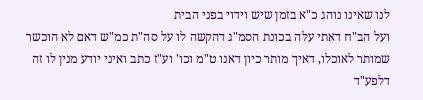לנו שאינו נוהג כ"א בזמן שיש וידוי בפני הבית
ועל הב"ח דאתי עלה בכונת הסמ"ג דהקשה לו על סה"ת כמ"ש דאם לא הוכשר שמותר לאוכלו, דאיך מותר כיון דאנו ט"מ וכו' וע"ז כתב ואיני יודע מנין לו זה דלפע"ד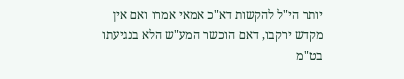יותר הי"ל להקשות דא"כ אמאי אמרו ואם אין מקדש ירקבו, דאם הוכשר המע"ש הלא בנגיעתו בט"מ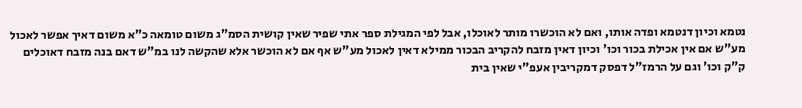נטמא וכיון דנטמא ופדה אותו, ואם לא הוכשרו מותר לאוכלו, אבל לפי המגילת ספר אתי שפיר שאין קושית הסמ"ג משום טומאה כ"א משום דאיך אפשר לאכול מע"ש אם אין אכילת בכור וכו' וכיון דאין מזבח להקריב הבכור ממילא דאין לאכול מע"ש אף אם לא הוכשר אלא שהקשה לנו במ"ש דאם בנה מזבח דאוכלים ק"ק וכו' וגם על הרמז"ל דפסק דמקריבין אעפ"י שאין בית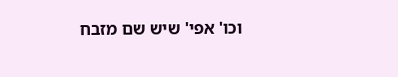וכו' אפי' שיש שם מזבח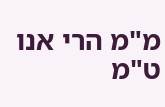מ"מ הרי אנו ט"מ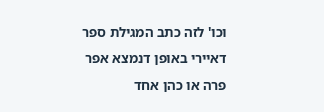וכו' לזה כתב המגילת ספר דאיירי באופן דנמצא אפר פרה או כהן אחד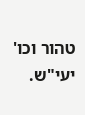טהור וכו' יעי"ש.